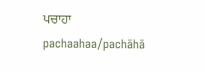ਪਚਾਹਾ
pachaahaa/pachāhā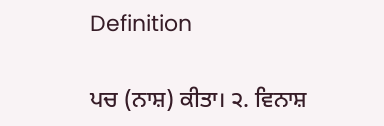Definition

ਪਚ (ਨਾਸ਼) ਕੀਤਾ। ੨. ਵਿਨਾਸ਼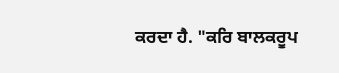ਕਰਦਾ ਹੈ. "ਕਰਿ ਬਾਲਕਰੂਪ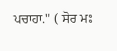ਪਚਾਹਾ." ( ਸੋਰ ਮਃ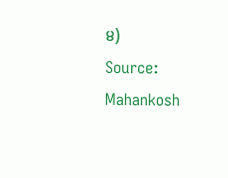੪)
Source: Mahankosh